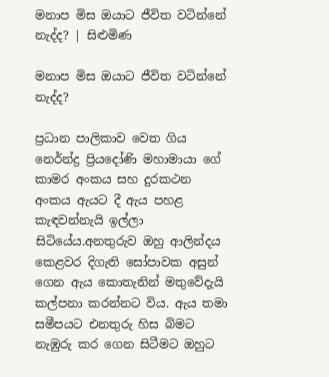මනාප මිස ඔයාට ජීවිත වටින්නේ නැද්ද? | සිළුමිණ

මනාප මිස ඔයාට ජීවිත වටින්නේ නැද්ද?

ප්‍රධාන පාලිකාව වෙත ගිය න‍ෙර්න්ද්‍ර ප්‍රියදෝණි මහාමායා ගේ කාමර අංකය සහ දුරකථන අංකය ඇයට දී ඇය පහළ කැඳවන්නැයි ඉල්ලා සිටියේය.අනතුරුව ඔහු ආලින්දය කෙළවර දිගැති සෝපාවක අසුන් ගෙන ඇය කොතැනින් මතුවේදැයි කල්පනා කරන්නට විය. ඇය තමා සමීපයට එනතුරු හිස බිමට නැඹුරු කර ගෙන සිටීමට ඔහුට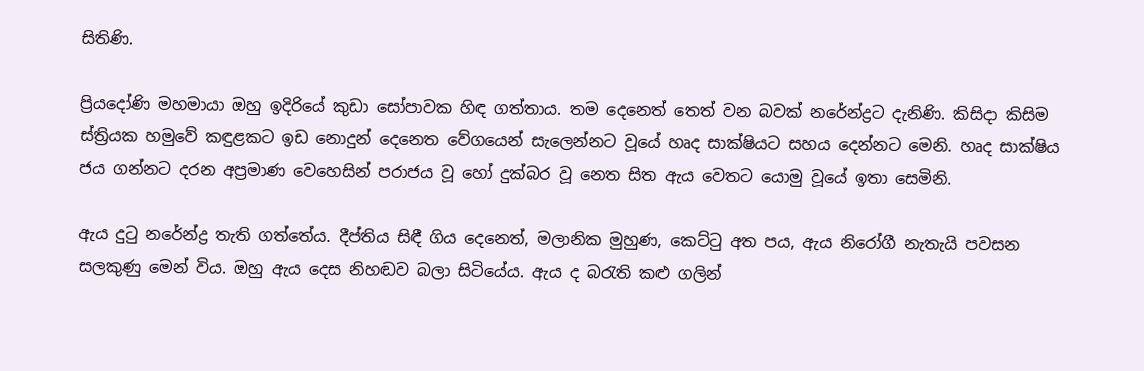සිතිණි.

ප්‍රියදෝණි මහමායා ඔහු ඉදිරියේ කුඩා සෝපාවක හිඳ ගත්තාය. තම දෙනෙත් තෙත් වන බවක් නරේන්ද්‍රට දැනිණි. කිසිදා කිසිම ස්ත්‍රියක හමුවේ කඳුළකට ඉඩ නොදුන් දෙනෙත වේගයෙන් සැලෙන්නට වූයේ හෘද සාක්ෂියට සහය දෙන්නට මෙනි. හෘද සාක්ෂිය ජය ගන්නට දරන අප්‍රමාණ වෙහෙසින් පරාජය වූ හෝ දුක්බර වූ නෙත සිත ඇය වෙතට යොමු වූයේ ඉතා සෙමිනි.

ඇය දුටු නරේන්ද්‍ර තැති ගත්තේය. දීප්තිය සිඳී ගිය දෙනෙත්, මලානික මුහුණ, කෙට්ටු අත පය, ඇය නිරෝගී නැතැයි පවසන සලකුණු මෙන් විය. ඔහු ඇය දෙස නිහඬව බලා සිටියේය. ඇය ද බරැති කළු ගලින්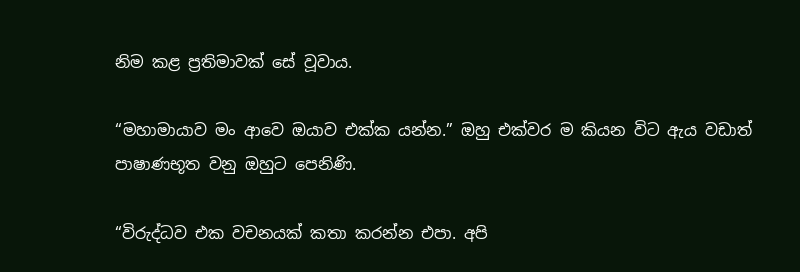නිම කළ ප්‍රතිමාවක් සේ වූවාය.

“මහාමායාව මං ආවෙ ඔයාව එක්ක යන්න.” ඔහු එක්වර ම කියන විට ඇය වඩාත් පාෂාණභූත වනු ඔහුට පෙනිණි.

“විරුද්ධව එක වචනයක් කතා කරන්න එපා. අපි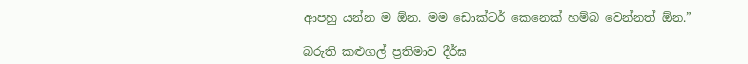ආපහු යන්න ම ඕන. මම ඩොක්ටර් කෙනෙක් හම්බ ‍වෙන්නත් ඕන.”

බරුති කළුගල් ප්‍රතිමාව දීර්ඝ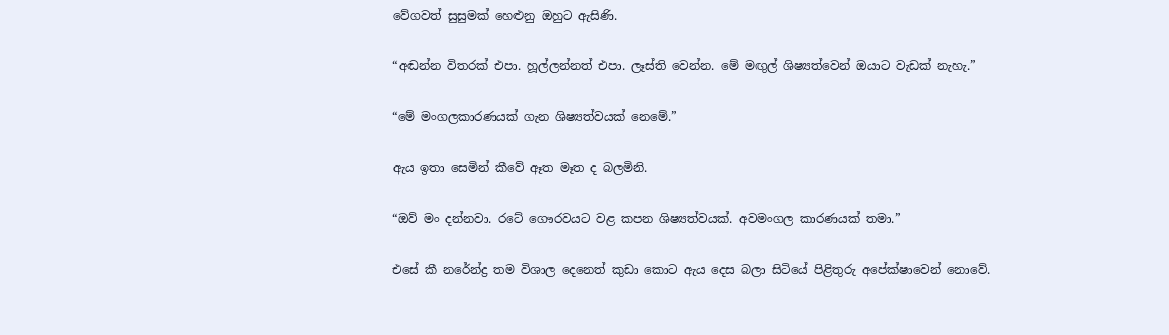වේගවත් සුසුමක් හෙළුනු ඔහුට ඇසිණි.

“අඬන්න විතරක් එපා. හූල්ලන්නත් එපා. ලෑස්ති වෙන්න. මේ මඟුල් ශිෂ්‍යත්වෙන් ඔයාට වැඩක් නැහැ.”

“මේ මංගලකාරණයක් ගැන ශිෂ්‍යත්වයක් නෙමේ.”

ඇය ඉතා සෙමින් කීවේ ඈත මෑත ද බලමිනි.

“ඔව් මං දන්නවා. රටේ ගෞරවයට වළ කපන ශිෂ්‍යත්වයක්. අවමංගල කාරණයක් තමා.”

එසේ කී නරේන්ද්‍ර තම විශාල දෙනෙත් කුඩා කොට ඇය දෙස බලා සිටියේ පිළිතුරු අපේක්ෂාවෙන් නොවේ.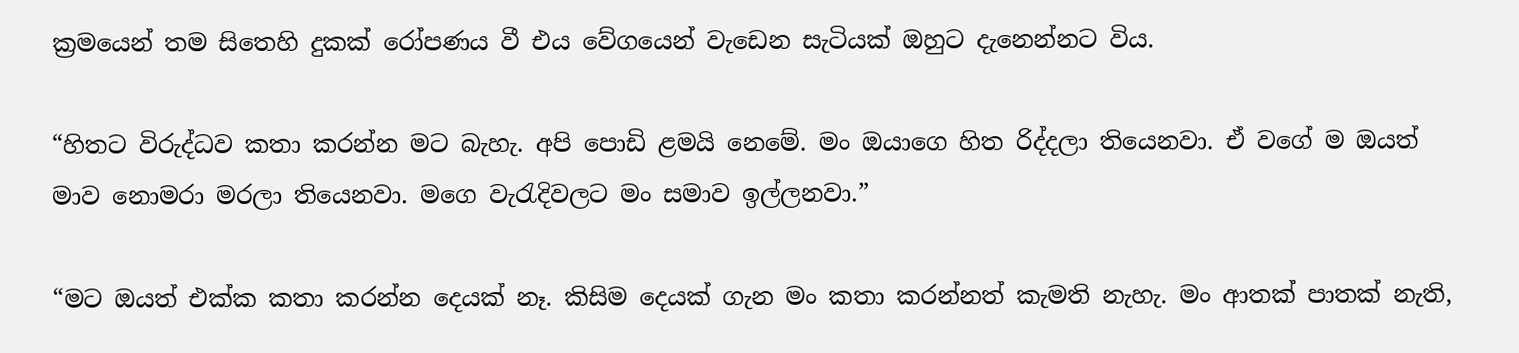ක්‍රමයෙන් තම සිතෙහි දුකක් රෝපණය වී එය වේගයෙන් වැඩෙන සැටියක් ඔහුට දැනෙන්නට විය.

“හිතට විරුද්ධව කතා කරන්න මට බැහැ. අපි පොඩි ළමයි නෙමේ. මං ඔයාගෙ හිත රිද්දලා තියෙනවා. ඒ වගේ ම ඔයත් මාව නොමරා මරලා තියෙනවා. මගෙ වැරැදිවලට මං සමාව ඉල්ලනවා.”

“මට ඔයත් එක්ක කතා කරන්න දෙයක් නෑ. කිසිම දෙයක් ගැන මං කතා කරන්නත් කැමති නැහැ. මං ආතක් පාතක් නැති,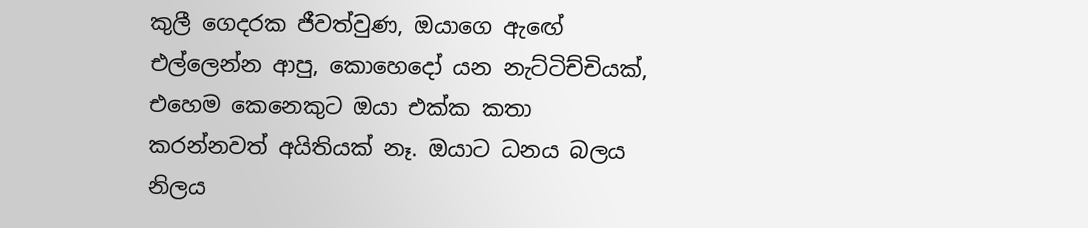කුලී ගෙදරක ජීවත්වුණ, ඔයාගෙ ඇ‍ඟේ එල්ලෙන්න ආපු, කොහෙදෝ යන නැට්ටිච්චියක්, එහෙම කෙනෙකුට ඔයා එක්ක කතා කරන්නවත් අයිතියක් නෑ. ඔයාට ධනය බලය නිලය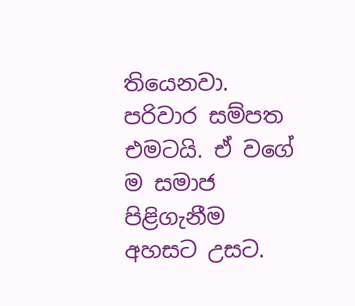තියෙනවා. පරිවාර සම්පත එමටයි. ඒ වගේ ම සමාජ පිළිගැනීම අහසට උසට.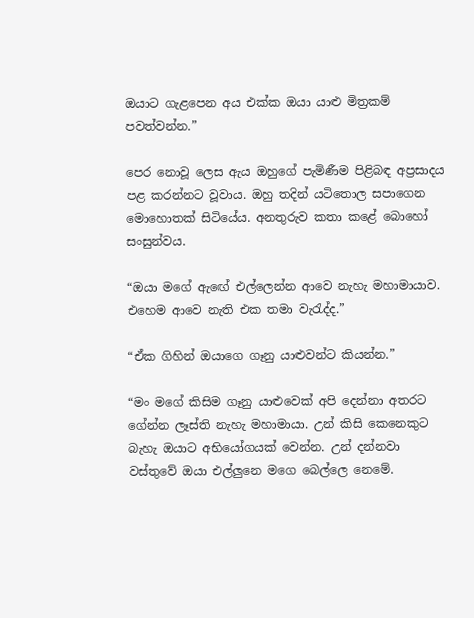ඔයාට ගැළපෙන අය එක්ක ඔයා යාළු මිත්‍රකම් පවත්වන්න.”

පෙර නොවූ ලෙස ඇය ඔහුගේ පැමිණීම පිළිබඳ අප්‍රසාදය පළ කරන්නට වූවාය. ඔහු තදින් යටිතොල සපාගෙන මොහොතක් සිටියේය. අනතුරුව කතා කළේ බොහෝ සංසුන්වය.

“ඔයා මගේ ඇ‍ඟේ එල්ලෙන්න ආවෙ නැහැ මහාමායාව. එහෙම ආවෙ නැති එක තමා වැරැද්ද.”

“ඒක ගිහින් ඔයාගෙ ගෑනු යාළුවන්ට කියන්න.”

“මං මගේ කිසිම ගෑනු යාළුවෙක් අපි දෙන්නා අතරට ගේන්න ලෑස්ති නැහැ මහාමායා. උන් කිසි කෙනෙකුට බැහැ ඔයාට අභියෝගයක් වෙන්න. උන් දන්නවා වස්තුවේ ඔයා එල්ලුනෙ මගෙ බෙල්ලෙ නෙමේ.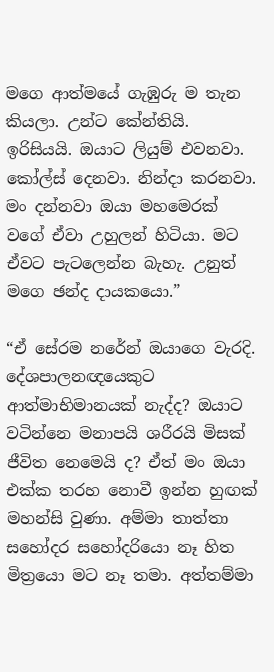මගෙ ආත්මයේ ගැඹුරු ම තැන කියලා. උන්ට කේන්තියි. ඉරිසියයි. ඔයාට ලියුම් එවනවා. කෝල්ස් දෙනවා. නින්දා කරනවා. මං දන්නවා ඔයා මහමෙරක් වගේ ඒවා උහුලන් හිටියා. මට ඒවට පැටලෙන්න බැහැ. උනුත් මගෙ ඡන්ද දායකයො.”

“ඒ සේරම නරේන් ඔයාගෙ වැරදි. දේශපාලනඥයෙකුට ආත්මාභිමානයක් නැද්ද? ඔයාට වටින්නෙ මනාපයි ශරීරයි මිසක් ජීවිත නෙමෙයි ද? ඒත් මං ඔයා එක්ක තරහ නොවී ඉන්න හුඟක් මහන්සි වුණා. අම්මා තාත්තා සහෝදර සහෝදරියො නෑ හිත මිත්‍රයො මට නෑ තමා. අත්තම්මා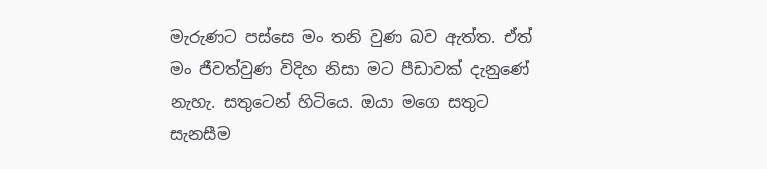මැරුණට පස්සෙ මං තනි වුණ බව ඇත්ත. ඒත් මං ජීවත්වුණ විදිහ නිසා මට පීඩාවක් දැනුණේ නැහැ. සතුටෙන් හිටියෙ. ඔයා මගෙ සතුට සැනසීම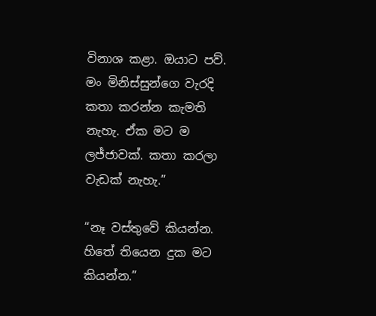විනාශ කළා. ඔයාට පව්. මං මිනිස්සුන්ගෙ වැරදි කතා කරන්න කැමති නැහැ. ඒක මට ම ලජ්ජාවක්. කතා කරලා වැඩක් නැහැ.”

“නෑ වස්තුවේ කියන්න. හිතේ තියෙන දුක මට කියන්න.”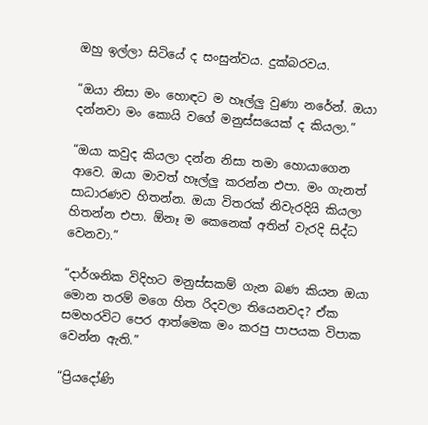ඔහු ඉල්ලා සිටියේ ද සංසුන්වය. දුක්බරවය.

“ඔයා නිසා මං හොඳට ම හෑල්ලු වුණා නරේන්. ඔයා දන්නවා මං කොයි වගේ මනුස්සයෙක් ද කියලා.”

“ඔයා කවුද කියලා දන්න නිසා තමා හොයාගෙන ආවෙ. ඔයා මාවත් හෑල්ලු කරන්න එපා. මං ගැනත් සාධාරණව හිතන්න. ඔයා විතරක් නිවැරදියි කියලා හිතන්න එපා. ඕනෑ ම කෙනෙක් අතින් වැරදි සිද්ධ වෙනවා.”

“දාර්ශනික විදිහට මනුස්සකම් ගැන බණ කියන ඔයා මොන තරම් මගෙ හිත රිදවලා තියෙනවද? ඒක සමහරවිට පෙර ආත්මෙක මං කරපු පාපයක විපාක වෙන්න ඇති.”

“ප්‍රියදෝණි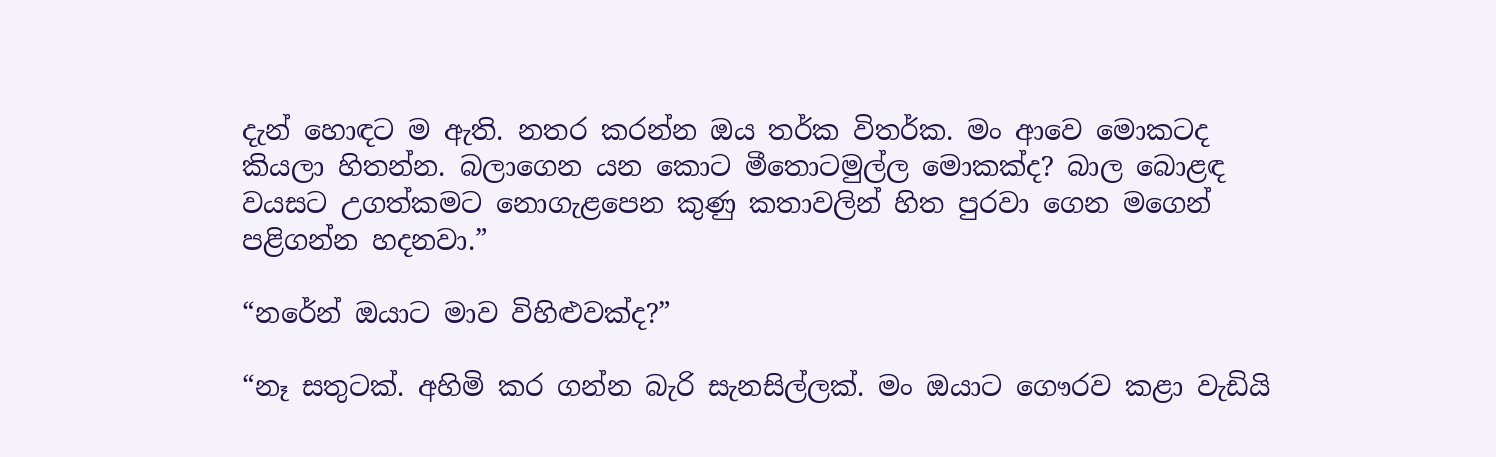දැන් හොඳට ම ඇති. නතර කරන්න ඔය තර්ක විතර්ක. මං ආවෙ මොකටද කියලා හිතන්න. බලාගෙන යන කොට මීතොටමුල්ල මොකක්ද? බාල බොළඳ වයසට උගත්කමට නොගැළපෙන කුණු කතාවලින් හිත පුරවා ගෙන මගෙන් පළිගන්න හදනවා.”

“නරේන් ඔයාට මාව විහිළුවක්ද?”

“නෑ සතුටක්. අහිමි කර ගන්න බැරි සැනසිල්ලක්. මං ඔයාට ගෞරව කළා වැඩියි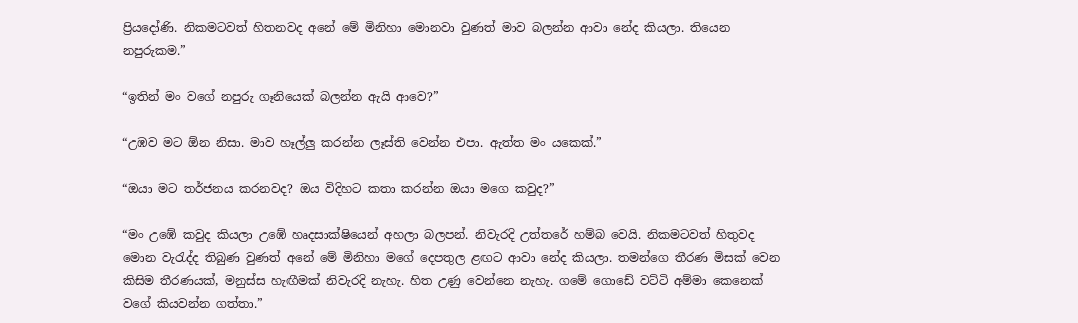ප්‍රියදෝණි. නිකමටවත් හිතනවද අනේ මේ මිනිහා මොනවා වුණත් මාව බලන්න ආවා නේද කියලා. තියෙන නපුරුකම.”

“ඉතින් මං වගේ නපුරු ගෑනියෙක් බලන්න ඇයි ආවෙ?”

“උඹව මට ඕන නිසා. මාව හෑල්ලු කරන්න ලෑස්ති වෙන්න එපා. ඇත්ත මං යකෙක්.”

“ඔයා මට තර්ජනය කරනවද? ඔය විදිහට කතා කරන්න ඔයා මගෙ කවුද?”

“මං උඹේ කවුද කියලා උඹේ හෘදසාක්ෂියෙන් අහලා බලපන්. නිවැරදි උත්තරේ හම්බ වෙයි. නිකමටවත් හිතුවද මොන වැරැද්ද තිබුණ වුණත් අනේ මේ මිනිහා මගේ දෙපතුල ළඟට ආවා නේද කියලා. තමන්ගෙ තීරණ මිසක් වෙන කිසිම තීරණයක්, මනුස්ස හැඟීමක් නිවැරදි නැහැ. හිත උණු වෙන්නෙ නැහැ. ගමේ ගොඩේ වට්ටි අම්මා කෙනෙක් වගේ කියවන්න ගත්තා.”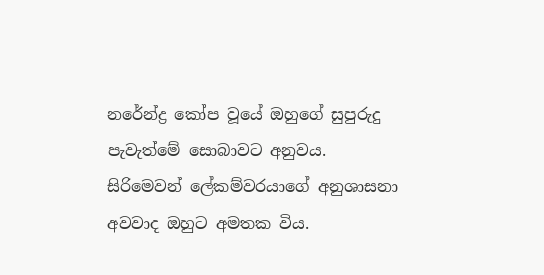නරේන්ද්‍ර කෝප වූයේ ඔහුගේ සුපුරුදු පැවැත්මේ සොබාවට අනුවය. සිරිමෙවන් ලේකම්වරයාගේ අනුශාසනා අවවාද ඔහුට අමතක විය.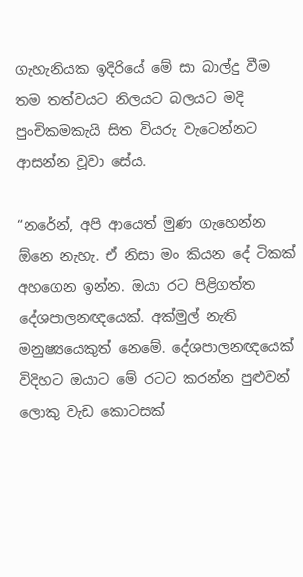ගැහැනියක ඉදිරියේ මේ සා බාල්දු වීම තම තත්වයට නිලයට බලයට මදි පුංචිකමකැයි සිත වියරු වැටෙන්නට ආසන්න වූවා සේය.

“නරේන්, අපි ආයෙත් මුණ ගැහෙන්න ඕනෙ නැහැ. ඒ නිසා මං කියන දේ ටිකක් අහගෙන ඉන්න. ඔයා රට පිළිගත්ත දේශපාලනඥයෙක්. අක්මුල් නැති මනුෂ්‍යයෙකුත් නෙමේ. දේශපාලනඥයෙක් විදිහට ඔයාට මේ රටට කරන්න පුළුවන් ලොකු වැඩ කොටසක්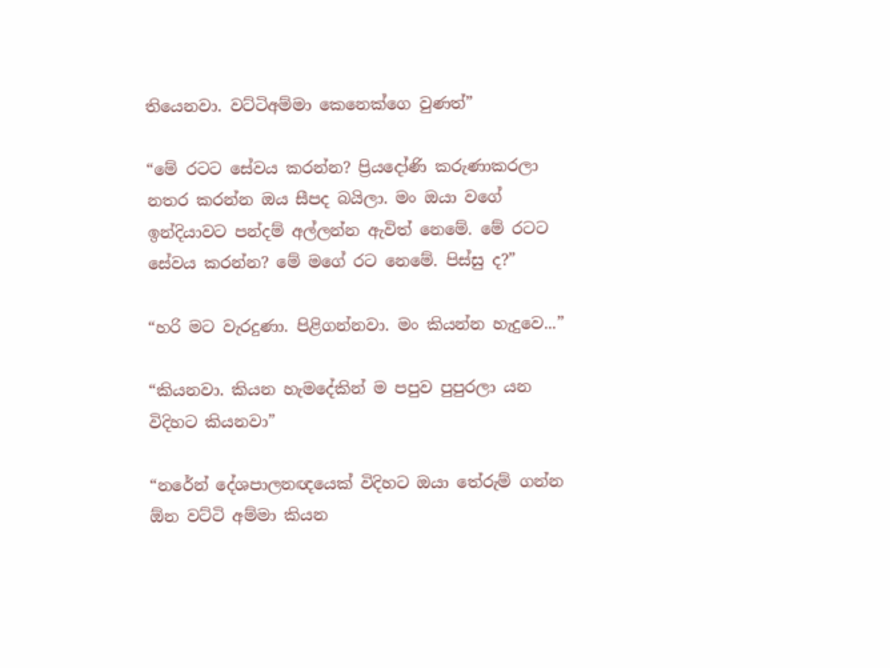තියෙනවා. වට්ටිඅම්මා කෙනෙක්ගෙ වුණත්”

“මේ රටට සේවය කරන්න? ප්‍රිය‍දෝණි කරුණාකරලා නතර කරන්න ඔය සීපද බයිලා. මං ඔයා වගේ ඉන්දියාවට පන්දම් අල්ලන්න ඇවිත් නෙමේ. මේ රටට සේවය කරන්න? මේ මගේ රට නෙමේ. පිස්සු ද?”

“හරි මට වැරදුණා. පිළිගන්නවා. මං කියන්න හැදුවෙ...”

“කියනවා. කියන හැමදේකින් ම පපුව පුපුරලා යන විදිහට කියනවා”

“නරේන් දේශපාලනඥයෙක් විදිහට ඔයා තේරුම් ගන්න ඕන වට්ටි අම්මා කියන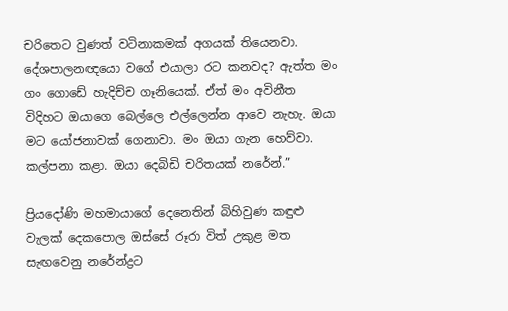චරිතෙට වුණත් වටිනාකමක් අගයක් තියෙනවා. දේශපාලනඥයො වගේ එයාලා රට කනවද? ඇත්ත මං ගං ගොඩේ හැදිච්ච ගෑනියෙක්. ඒත් මං අවිනීත විදිහට ඔයාගෙ බෙල්ලෙ එල්ලෙන්න ආවෙ නැහැ. ඔයා මට යෝජනාවක් ගෙනාවා. මං ඔයා ගැන හෙව්වා. කල්පනා කළා. ඔයා දෙබිඩි චරිතයක් නරේන්.”

ප්‍රියදෝණි මහමායාගේ දෙනෙතින් බිහිවුණ කඳුළු වැලක් දෙකපොල ඔස්සේ රූරා විත් උකුළ මත සැඟවෙනු නරේන්ද්‍රට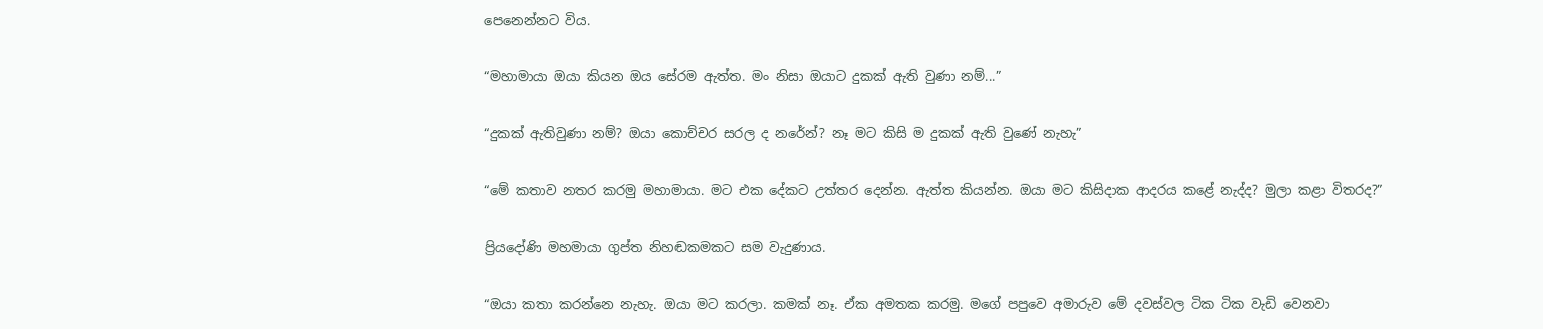පෙනෙන්නට විය.

“මහාමායා ඔයා කියන ඔය සේරම ඇත්ත. මං නිසා ඔයාට දුකක් ඇති වුණා නම්...”

“දුකක් ඇතිවුණා නම්? ඔයා කොච්චර සරල ද නරේන්? නෑ මට කිසි ම දුකක් ඇති වුණේ නැහැ”

“මේ කතාව නතර කරමු මහාමායා. මට එක දේකට උත්තර දෙන්න. ඇත්ත කියන්න. ඔයා මට කිසිදාක ආදරය කළේ නැද්ද? මුලා කළා විතරද?”

ප්‍රියදෝණි මහමායා ගුප්ත නිහඬකමකට සම වැදුණාය.

“ඔයා කතා කරන්නෙ නැහැ. ඔයා මට කරලා. කමක් නෑ. ඒක අමතක කරමු. මගේ පපුවෙ අමාරුව මේ දවස්වල ටික ටික වැඩි වෙනවා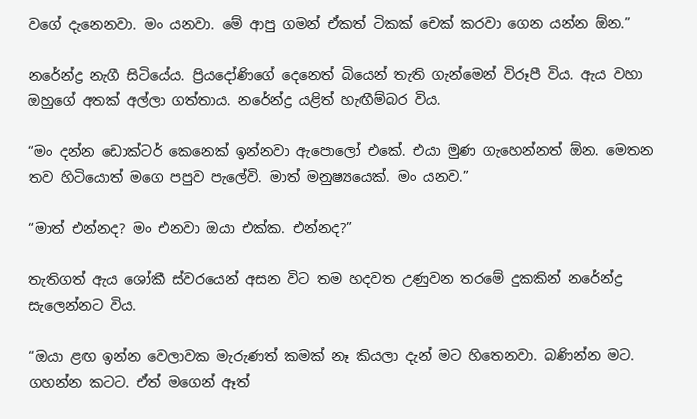වගේ දැනෙනවා. මං යනවා. මේ ආපු ගමන් ඒකත් ටිකක් චෙක් කරවා ගෙන යන්න ඕන.”

නරේන්ද්‍ර නැගී සිටියේය. ප්‍රියදෝණිගේ දෙනෙත් බියෙන් තැති ගැන්මෙන් විරූපී විය. ඇය වහා ඔහුගේ අතක් අල්ලා ගත්තාය. නරේන්ද්‍ර යළිත් හැඟීම්බර විය.

“මං දන්න ඩොක්ටර් කෙනෙක් ඉන්නවා ඇපොලෝ එකේ. එයා මුණ ගැහෙන්නත් ඕන. මෙතන තව හිටියොත් මගෙ පපුව පැලේවි. මාත් මනුෂ්‍යයෙක්. මං යනව.”

“මාත් එන්නද? මං එනවා ඔයා එක්ක. එන්නද?”

තැතිගත් ඇය ශෝකී ස්වරයෙන් අසන විට තම හදවත උණුවන තරමේ දුකකින් නරේන්ද්‍ර සැලෙන්නට විය.

“ඔයා ළඟ ඉන්න වෙලාවක මැරුණත් කමක් නෑ කියලා දැන් මට හිතෙනවා. බණින්න මට. ගහන්න කටට. ඒත් මගෙන් ඈත්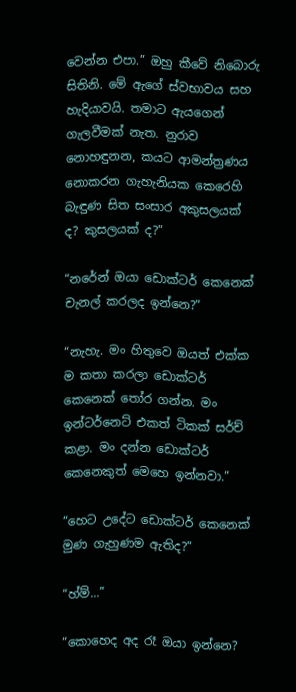වෙන්න එපා.” ඔහු කීවේ නිබොරු සිතිනි. මේ ඇගේ ස්වභාවය සහ හැදියාවයි. තමාට ඇයගෙන් ගැලවීමක් නැත. නුරාව නොහඳුනන, කයට ආමන්ත්‍රණය නොකරන ගැහැනියක කෙරෙහි බැඳුණ සිත සංසාර අකුසලයක් ද? කුසලයක් ද?”

“නරේන් ඔයා ඩොක්ටර් කෙනෙක් චැනල් කරලද ඉන්නෙ?”

“නැහැ. මං හිතුවෙ ඔයත් එක්ක ම කතා කරලා ඩොක්ටර් කෙනෙක් තෝර ගන්න. මං ඉන්ටර්නෙට් එකත් ටිකක් සර්ච් කළා. මං දන්න ඩොක්ටර් කෙනෙකුත් මෙහෙ ඉන්නවා.”

“හෙට උදේට ඩොක්ටර් කෙනෙක් මුණ ගැහුණම ඇතිද?”

“හ්ම්...”

“කොහෙද අද රෑ ඔයා ඉන්නෙ?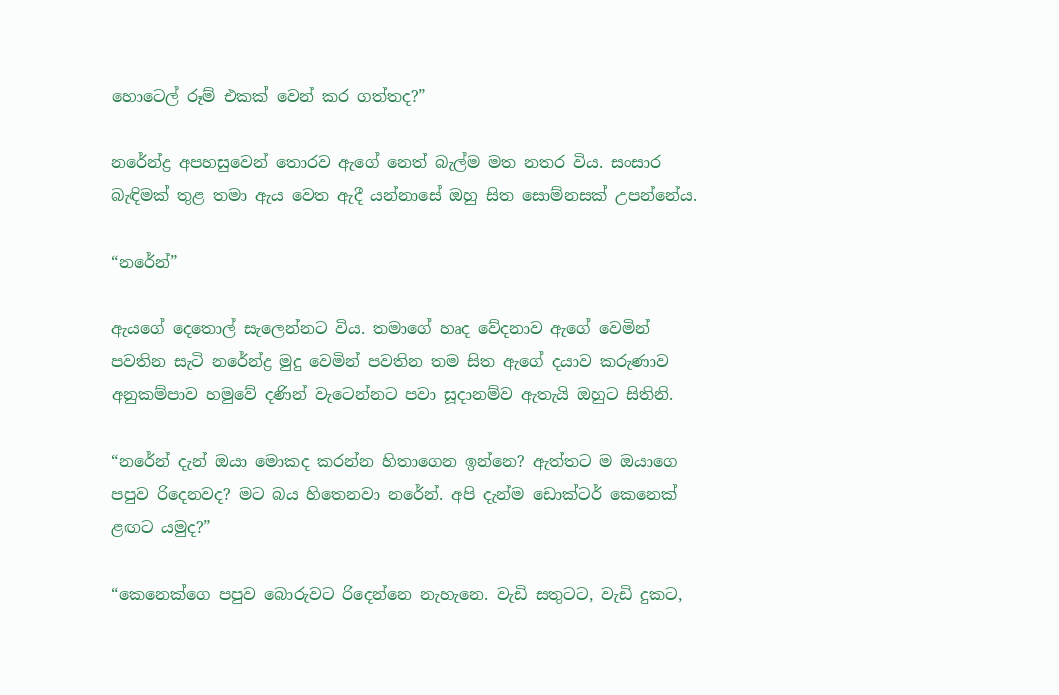හොටෙල් රූම් එකක් වෙන් කර ගත්තද?”

නරේන්ද්‍ර අපහසුවෙන් තොරව ඇ‍ගේ නෙත් බැල්ම මත නතර විය. සංසාර බැඳිමක් තුළ තමා ඇය වෙත ඇදී යන්නාසේ ඔහු සිත සොම්නසක් උපන්නේය.

“නරේන්”

ඇයගේ දෙතොල් සැලෙන්නට විය. තමාගේ හෘද වේදනාව ඇගේ වෙමින් පවතින සැටි නරේන්ද්‍ර මුදු වෙමින් පවතින තම සිත ඇගේ දයාව කරුණාව අනුකම්පාව හමුවේ දණින් වැටෙන්නට පවා සූදානම්ව ඇතැයි ඔහුට සිතිනි.

“නරේන් දැන් ඔයා මොකද කරන්න හිතාගෙන ඉන්නෙ? ඇත්තට ම ඔයාගෙ පපුව රිදෙනවද? මට බය හිතෙනවා නරේන්. අපි දැන්ම ඩොක්ටර් කෙනෙක් ළඟට යමුද?”

“කෙනෙක්ගෙ පපුව බොරුවට රිදෙන්නෙ නැහැනෙ. වැඩි සතුටට, වැඩි දුකට,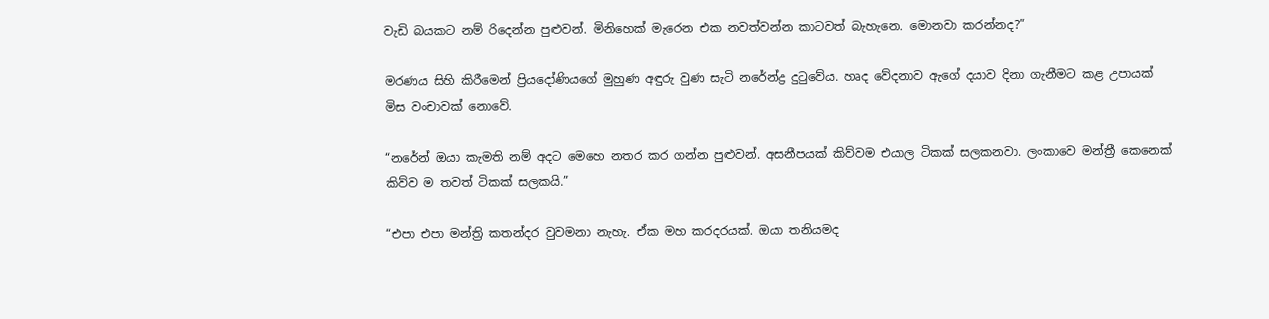වැඩි බයකට නම් රිදෙන්න පුළුවන්. මිනිහෙක් මැරෙන එක නවත්වන්න කාටවත් බැහැනෙ. මොනවා කරන්නද?”

මරණය සිහි කිරීමෙන් ප්‍රියදෝණි‍යගේ මුහුණ අඳුරු වුණ සැටි නරේන්ද්‍ර දුටුවේය. හෘද වේදනාව ඇගේ දයාව දිනා ගැනීමට කළ උපායක් මිස වංචාවක් නොවේ.

“නරේන් ඔයා කැමති නම් අදට මෙහෙ නතර කර ගන්න පුළුවන්. අසනීපයක් කිව්වම එයාල ටිකක් සලකනවා. ලංකාවෙ මන්ත්‍රී කෙනෙක් කිව්ව ම තවත් ටිකක් සලකයි.”

“එපා එපා මන්ත්‍රි කතන්දර වුවමනා නැහැ. ඒක ම‍හ කරදරයක්. ඔයා තනියමද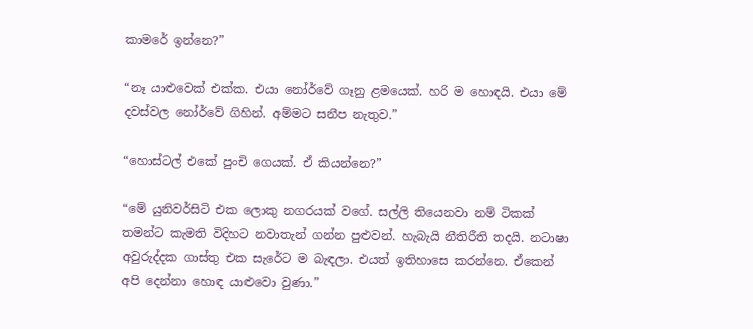කාමරේ ඉන්නෙ?”

“නෑ යාළුවෙක් එක්ක. එයා නෝර්වේ ගෑනු ළමයෙක්. හරි ම හොඳයි. එයා මේ දවස්වල නෝර්වේ ගිහින්. අම්මට සනීප නැතුව.”

“හොස්ටල් එකේ පුංචි ගෙයක්. ඒ කියන්නෙ?”

“මේ යුනිවර්සිටි එක ලොකු නගරයක් ව‍ගේ. සල්ලි තියෙනවා නම් ටිකක් තමන්ට කැමති විදිහට නවාතැන් ගන්න පුළුවන්. හැබැයි නීතිරීති තදයි. නටාෂා අවුරුද්දක ගාස්තු එක සැරේට ම බැඳලා. එයත් ඉතිහාසෙ කරන්නෙ. ඒකෙන් අපි දෙන්නා හොඳ යාළුවො වුණා.”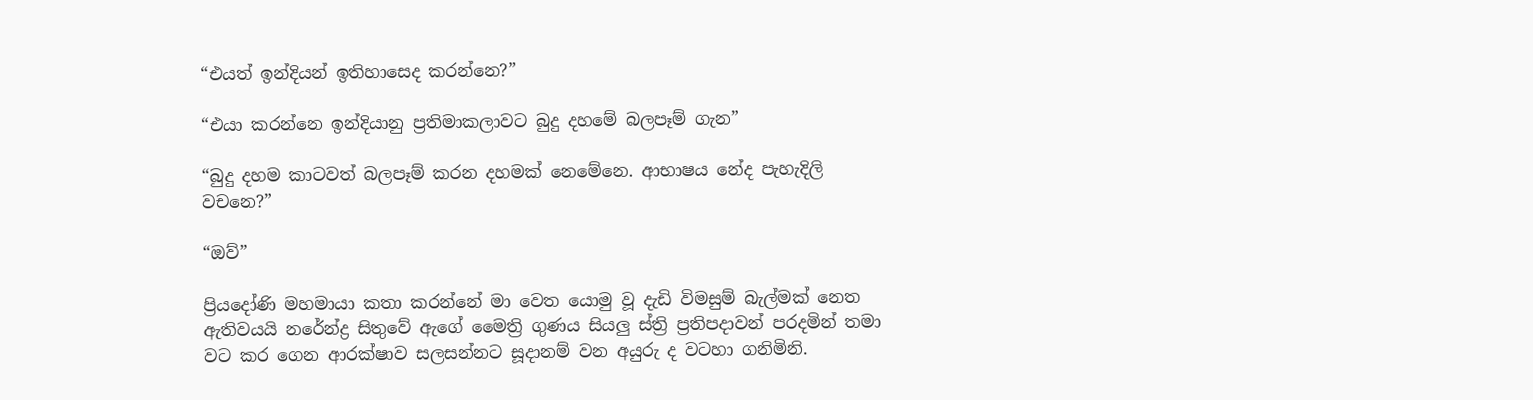“එයත් ඉන්දියන් ඉතිහාසෙද කරන්නෙ?”

“එයා කරන්නෙ ඉන්දියානු ප්‍රතිමාකලාවට බුදු දහමේ බලපෑම් ගැන”

“බුදු දහම කාටවත් බලපෑම් කරන දහමක් නෙමේනෙ. ආභාෂය නේද පැහැදිලි වචනෙ?”

“ඔව්”

ප්‍රියදෝණි මහමායා කතා කරන්නේ මා වෙත යොමු වූ දැඩි විමසුම් බැල්මක් නෙත ඇතිවයයි නරේන්ද්‍ර සිතුවේ ඇගේ මෛත්‍රි ගුණය සියලු ස්ත්‍රි ප්‍රතිපදාවන් පරදමින් තමා වට කර ගෙන ආරක්ෂාව සලසන්නට සූදානම් වන අයුරු ද වටහා ගනිමිනි.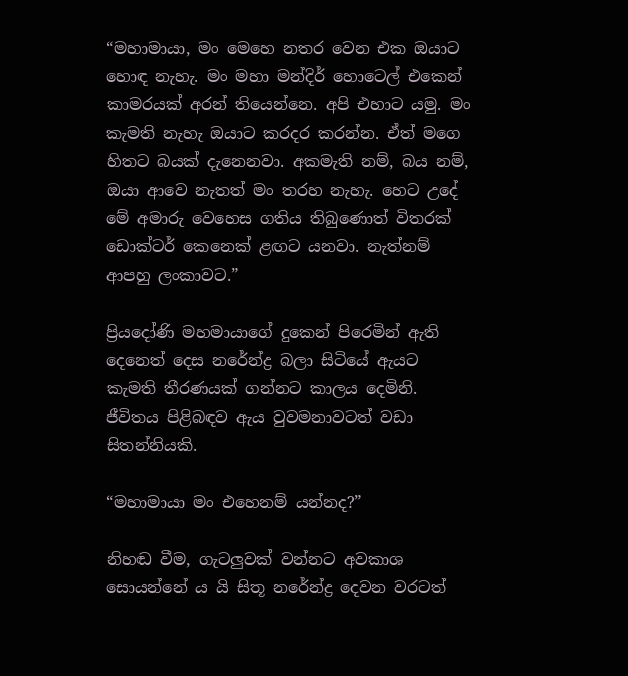“මහාමායා, මං මෙහෙ නතර වෙන එක ඔයාට හොඳ නැහැ. මං මහා මන්දිර් හොටෙල් එකෙන් කාමරයක් අරන් තියෙන්නෙ. අපි එහාට යමු. මං කැමති නැහැ ඔයාට කරදර කරන්න. ඒත් මගෙ හිතට බයක් දැනෙනවා. අකමැති නම්, බය නම්, ඔයා ආවෙ නැතත් මං තරහ නැහැ. හෙට උදේ මේ අමාරු වෙහෙස ගතිය තිබුණොත් විතරක් ඩොක්ටර් කෙනෙක් ළඟට යනවා. නැත්නම් ආපහු ලංකාවට.”

ප්‍රියදෝණි මහමායාගේ දුකෙන් පිරෙමින් ඇති දෙනෙත් දෙස නරේන්ද්‍ර බලා සිටියේ ඇයට කැමති තීරණයක් ගන්නට කාලය දෙමිනි. ජීවිතය පිළිබඳව ඇය වුවමනාවටත් වඩා සිතන්නියකි.

“මහාමායා මං එහෙනම් යන්නද?”

නිහඬ වීම, ගැටලුවක් වන්නට අවකාශ සොයන්නේ ය යි සිතූ නරේන්ද්‍ර දෙවන වරටත්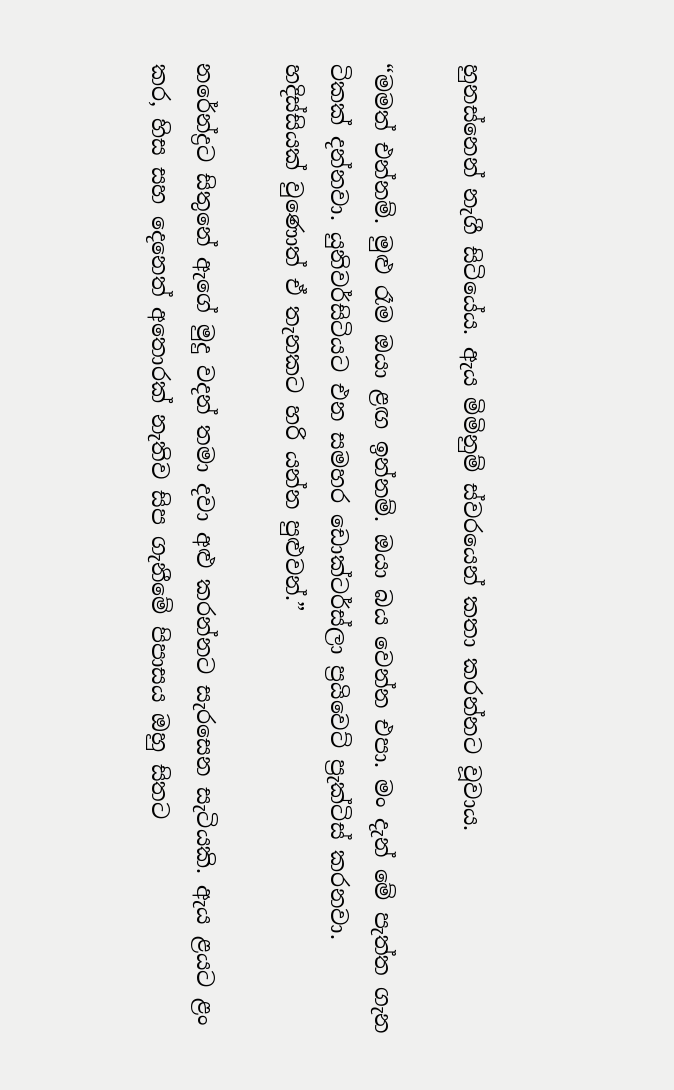හුනස්නෙන් නැගී සිටියේය. ඇය මිමිනුම් ස්වරයෙන් කතා කරන්නට වූවාය.

“මමත් එන්නම්. මුළු රෑම ඔයා ළඟ ඉන්නම්. ඔයා බය වෙන්න එපා. මං දැන් මේ පැත්ත ගැන ටිකක් දන්නවා. යුනිවර්සිටියට එන සමහර ඩොක්ටර්ස්ලා ප්‍රයිවෙට් ප්‍රැක්ටිස් කරනවා. හදිස්සියක් වුණොත් ඒ තැනකට හරි යන්න පුළුවන්.”

නරේන්ද්‍රට සිතුනේ ඇගේ මුදු වදන් තමා දවා අළු කරන්නට සැරසෙන සැටියකි. ඇය ළයට ළං කර, හිස සහ දෙනෙත් අතොරක් නැතිව සිප ගැනීමේ පිපාසය ඔහු සිතට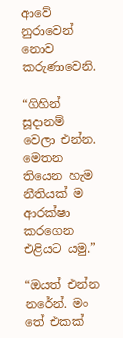ආවේ නුරාවෙන් නොව කරුණාවෙනි.

“ගිහින් සූදානම් වෙලා එන්න. මෙතන තියෙන හැම නීතියක් ම ආරක්ෂා කරගෙන එළියට යමු.”

“ඔයත් එන්න නරේන්. මං තේ එකක්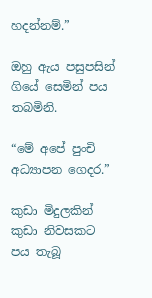හදන්නම්.”

ඔහු ඇය පසුපසින් ගියේ සෙමින් පය තබමිනි.

“මේ අපේ පුංචි අධ්‍යාපන ගෙදර.”

කුඩා මිදුලකින් කුඩා නිවසකට පය තැබූ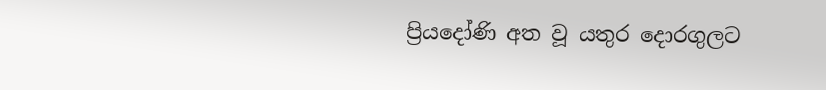ප්‍රියදෝණි අත වූ යතුර දොරගුලට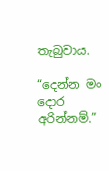තැබුවාය.

“දෙන්න මං දොර අරින්නම්.”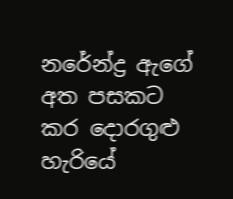නරේන්ද්‍ර ඇගේ අත පසකට කර දොරගුළු හැරියේ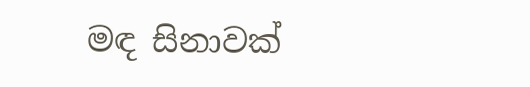මඳ සිනාවක්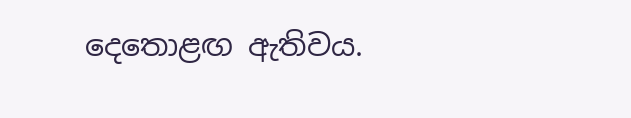දෙතොළඟ ඇතිවය.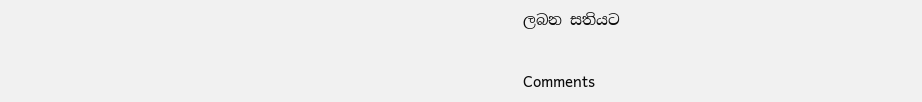ලබන සතියට

Comments